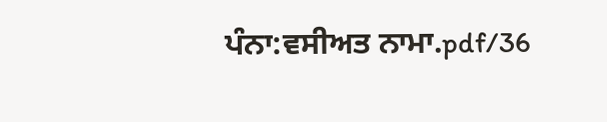ਪੰਨਾ:ਵਸੀਅਤ ਨਾਮਾ.pdf/36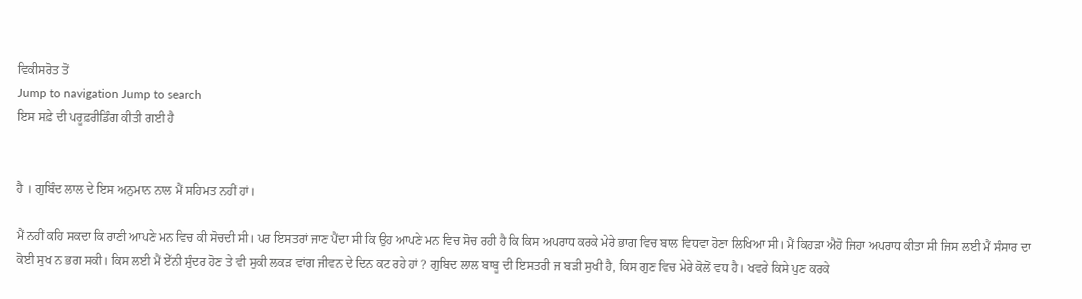ਵਿਕੀਸਰੋਤ ਤੋਂ
Jump to navigation Jump to search
ਇਸ ਸਫ਼ੇ ਦੀ ਪਰੂਫ਼ਰੀਡਿੰਗ ਕੀਤੀ ਗਈ ਹੈ


ਹੈ । ਗੁਬਿੰਦ ਲਾਲ ਦੇ ਇਸ ਅਨੁਮਾਨ ਨਾਲ ਮੈਂ ਸਹਿਮਤ ਨਹੀਂ ਹਾਂ।

ਮੈਂ ਨਹੀਂ ਕਹਿ ਸਕਦਾ ਕਿ ਰਾਣੀ ਆਪਣੇ ਮਨ ਵਿਚ ਕੀ ਸੋਚਦੀ ਸੀ। ਪਰ ਇਸਤਰਾਂ ਜਾਣ ਪੈਂਦਾ ਸੀ ਕਿ ਉਹ ਆਪਣੇ ਮਨ ਵਿਚ ਸੋਚ ਰਹੀ ਹੈ ਕਿ ਕਿਸ ਅਪਰਾਧ ਕਰਕੇ ਮੇਰੇ ਭਾਗ ਵਿਚ ਬਾਲ ਵਿਧਵਾ ਹੋਣਾ ਲਿਖਿਆ ਸੀ। ਮੈਂ ਕਿਹੜਾ ਐਹੋ ਜਿਹਾ ਅਪਰਾਧ ਕੀਤਾ ਸੀ ਜਿਸ ਲਈ ਮੈਂ ਸੰਸਾਰ ਦਾ ਕੋਈ ਸੁਖ ਨ ਭਗ ਸਕੀ। ਕਿਸ ਲਈ ਮੈਂ ਏੱਨੀ ਸੁੰਦਰ ਹੋਣ ਤੇ ਵੀ ਸੁਕੀ ਲਕੜ ਵਾਂਗ ਜੀਵਨ ਦੇ ਦਿਨ ਕਟ ਰਹੇ ਹਾਂ ? ਗੁਬਿਦ ਲਾਲ ਬਾਬੂ ਦੀ ਇਸਤਰੀ ਜ ਬੜੀ ਸੁਖੀ ਹੈ, ਕਿਸ ਗੁਣ ਵਿਚ ਮੇਰੇ ਕੋਲੋਂ ਵਧ ਹੈ। ਖਵਰੇ ਕਿਸੇ ਪੁਣ ਕਰਕੇ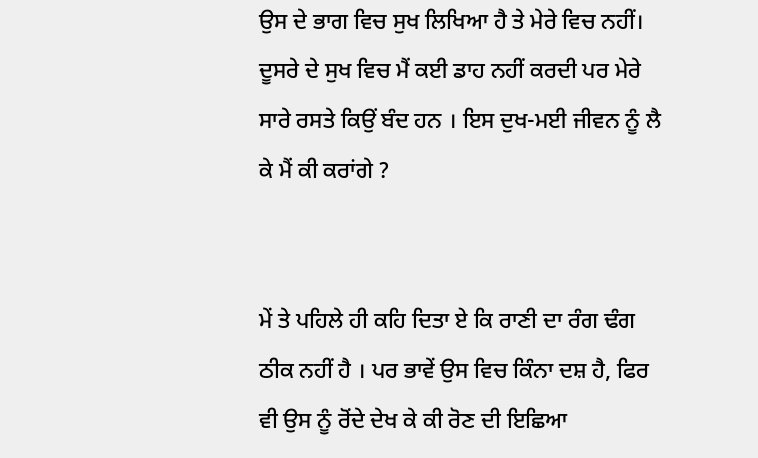ਉਸ ਦੇ ਭਾਗ ਵਿਚ ਸੁਖ ਲਿਖਿਆ ਹੈ ਤੇ ਮੇਰੇ ਵਿਚ ਨਹੀਂ। ਦੂਸਰੇ ਦੇ ਸੁਖ ਵਿਚ ਮੈਂ ਕਈ ਡਾਹ ਨਹੀਂ ਕਰਦੀ ਪਰ ਮੇਰੇ ਸਾਰੇ ਰਸਤੇ ਕਿਉਂ ਬੰਦ ਹਨ । ਇਸ ਦੁਖ-ਮਈ ਜੀਵਨ ਨੂੰ ਲੈ ਕੇ ਮੈਂ ਕੀ ਕਰਾਂਗੇ ?


ਮੇਂ ਤੇ ਪਹਿਲੇ ਹੀ ਕਹਿ ਦਿਤਾ ਏ ਕਿ ਰਾਣੀ ਦਾ ਰੰਗ ਢੰਗ ਠੀਕ ਨਹੀਂ ਹੈ । ਪਰ ਭਾਵੇਂ ਉਸ ਵਿਚ ਕਿੰਨਾ ਦਸ਼ ਹੈ, ਫਿਰ ਵੀ ਉਸ ਨੂੰ ਰੋਂਦੇ ਦੇਖ ਕੇ ਕੀ ਰੋਣ ਦੀ ਇਛਿਆ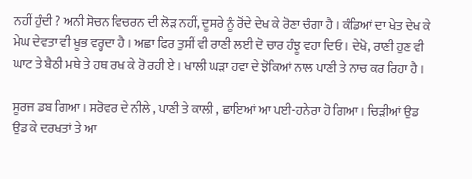ਨਹੀਂ ਹੁੰਦੀ ? ਅਨੀ ਸੋਚਨ ਵਿਚਰਨ ਦੀ ਲੋੜ ਨਹੀਂ, ਦੂਸਰੇ ਨੂੰ ਰੋਂਦੇ ਦੇਖ ਕੇ ਰੋਣਾ ਚੰਗਾ ਹੈ । ਕੰਡਿਆਂ ਦਾ ਖੇਤ ਦੇਖ ਕੇ ਮੇਘ ਦੇਵਤਾ ਵੀ ਖੂਭ ਵਰ੍ਹਦਾ ਹੈ । ਅਛਾ ਫਿਰ ਤੁਸੀਂ ਵੀ ਰਾਣੀ ਲਈ ਦੋ ਚਾਰ ਹੰਝੂ ਵਹਾ ਦਿਓ । ਦੇਖੋ, ਰਾਣੀ ਹੁਣ ਵੀ ਘਾਟ ਤੇ ਬੈਠੀ ਮਥੇ ਤੇ ਹਥ ਰਖ ਕੇ ਰੋ ਰਹੀ ਏ । ਖਾਲੀ ਘੜਾ ਹਵਾ ਦੇ ਝੋਕਿਆਂ ਨਾਲ ਪਾਣੀ ਤੇ ਨਾਚ ਕਰ ਰਿਹਾ ਹੈ ।

ਸੂਰਜ ਡਬ ਗਿਆ। ਸਰੋਵਰ ਦੇ ਨੀਲੇ , ਪਾਣੀ ਤੇ ਕਾਲੀ , ਛਾਇਆਂ ਆ ਪਈ-ਹਨੇਰਾ ਹੋ ਗਿਆ । ਚਿੜੀਆਂ ਉਡ ਉਡ ਕੇ ਦਰਖਤਾਂ ਤੇ ਆ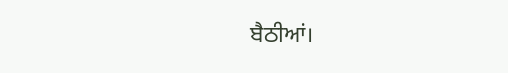ਬੈਠੀਆਂ।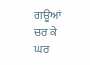ਗਊਆਂ ਚਰ ਕੇ ਘਰ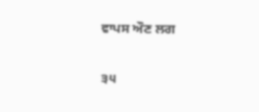ਵਾਪਸ ਔਣ ਲਗ

੩੫